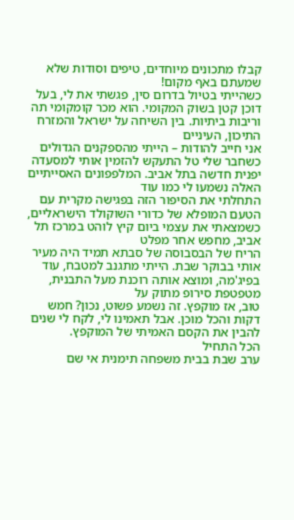קבלו מתכונים מיוחדים, טיפים וסודות שלא שמעתם באף מקום!
כשהייתי בטיול בדרום סין, פגשתי את לי, בעל דוכן קטן בשוק המקומי. הוא מכר קומקומי תה וריבות ביתיות. בין השיחה על ישראל והמזרח התיכון, העיניים
אני חייב להודות – הייתי מהספקנים הגדולים כשחבר שלי טל התעקש להזמין אותי למסעדה יפנית חדשה בתל אביב. המלפפונים האסייתיים האלה נשמעו לי כמו עוד
התחלתי את הסיפור הזה בפגישה מקרית עם הטעם המופלא של כדורי השוקולד הישראליים, כשמצאתי את עצמי ביום קיץ לוהט במרכז תל אביב, מחפש אחר מפלט
הריח של הבסבוסה של סבתא תמיד היה מעיר אותי בבוקר שבת. הייתי מתגנב למטבח, עוד בפיג'מה, ומוצא אותה רוכנת מעל התבנית, מטפטפת סירופ מתוק על
טוב, אז מוקפץ. זה נשמע פשוט, נכון? חמש דקות והכל מוכן. אבל תאמינו לי, לקח לי שנים להבין את הקסם האמיתי של המוקפץ.
הכל התחיל
ערב שבת בבית משפחה תימנית אי שם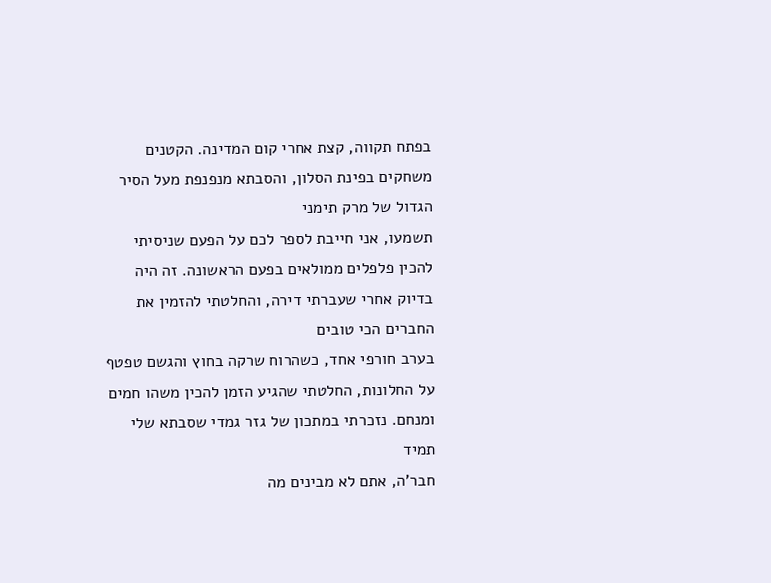בפתח תקווה, קצת אחרי קום המדינה. הקטנים משחקים בפינת הסלון, והסבתא מנפנפת מעל הסיר הגדול של מרק תימני
תשמעו, אני חייבת לספר לכם על הפעם שניסיתי להכין פלפלים ממולאים בפעם הראשונה. זה היה בדיוק אחרי שעברתי דירה, והחלטתי להזמין את החברים הכי טובים
בערב חורפי אחד, כשהרוח שרקה בחוץ והגשם טפטף על החלונות, החלטתי שהגיע הזמן להכין משהו חמים ומנחם. נזכרתי במתכון של גזר גמדי שסבתא שלי תמיד
חבר'ה, אתם לא מבינים מה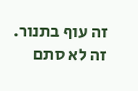זה עוף בתנור. זה לא סתם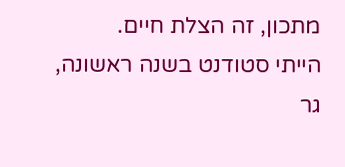מתכון, זה הצלת חיים.
הייתי סטודנט בשנה ראשונה, גר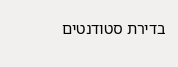בדירת סטודנטים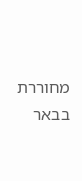מחוררת בבאר